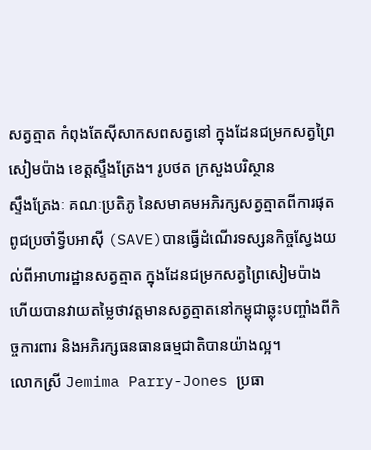សត្វត្មាត កំពុងតែស៊ីសាកសពសត្វនៅ ក្នុងដែនជម្រកសត្វព្រៃសៀមប៉ាង ខេត្តស្ទឹងត្រែង។ រូបថត ក្រសួងបរិស្ថាន
ស្ទឹងត្រែងៈ គណៈប្រតិភូ នៃសមាគមអភិរក្សសត្វត្មាតពីការផុតពូជប្រចាំទ្វីបអាស៊ី (SAVE)បានធ្វើដំណើរទស្សនកិច្ចស្វែងយល់ពីអាហារដ្ឋានសត្វត្មាត ក្នុងដែនជម្រកសត្វព្រៃសៀមប៉ាង ហើយបានវាយតម្លៃថាវត្តមានសត្វត្មាតនៅកម្ពុជាឆ្លុះបញ្ចាំងពីកិច្ចការពារ និងអភិរក្សធនធានធម្មជាតិបានយ៉ាងល្អ។
លោកស្រី Jemima Parry-Jones ប្រធា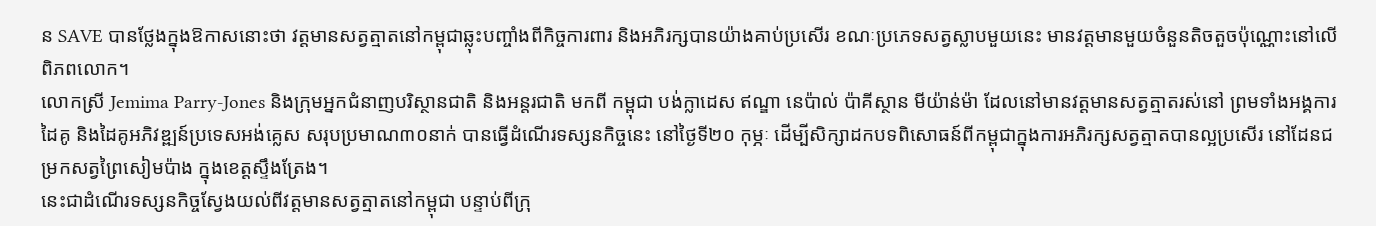ន SAVE បានថ្លែងក្នុងឱកាសនោះថា វត្តមានសត្វត្មាតនៅកម្ពុជាឆ្លុះបញ្ចាំងពីកិច្ចការពារ និងអភិរក្សបានយ៉ាងគាប់ប្រសើរ ខណៈប្រភេទសត្វស្លាបមួយនេះ មានវត្តមានមួយចំនួនតិចតួចប៉ុណ្ណោះនៅលើពិភពលោក។
លោកស្រី Jemima Parry-Jones និងក្រុមអ្នកជំនាញបរិស្ថានជាតិ និងអន្តរជាតិ មកពី កម្ពុជា បង់ក្លាដេស ឥណ្ឌា នេប៉ាល់ ប៉ាគីស្ថាន មីយ៉ាន់ម៉ា ដែលនៅមានវត្តមានសត្វត្មាតរស់នៅ ព្រមទាំងអង្គការដៃគូ និងដៃគូអភិវឌ្ឍន៍ប្រទេសអង់គ្លេស សរុបប្រមាណ៣០នាក់ បានធ្វើដំណើរទស្សនកិច្ចនេះ នៅថ្ងៃទី២០ កុម្ភៈ ដើម្បីសិក្សាដកបទពិសោធន៍ពីកម្ពុជាក្នុងការអភិរក្សសត្វត្មាតបានល្អប្រសើរ នៅដែនជម្រកសត្វព្រៃសៀមប៉ាង ក្នុងខេត្តស្ទឹងត្រែង។
នេះជាដំណើរទស្សនកិច្ចស្វែងយល់ពីវត្តមានសត្វត្មាតនៅកម្ពុជា បន្ទាប់ពីក្រុ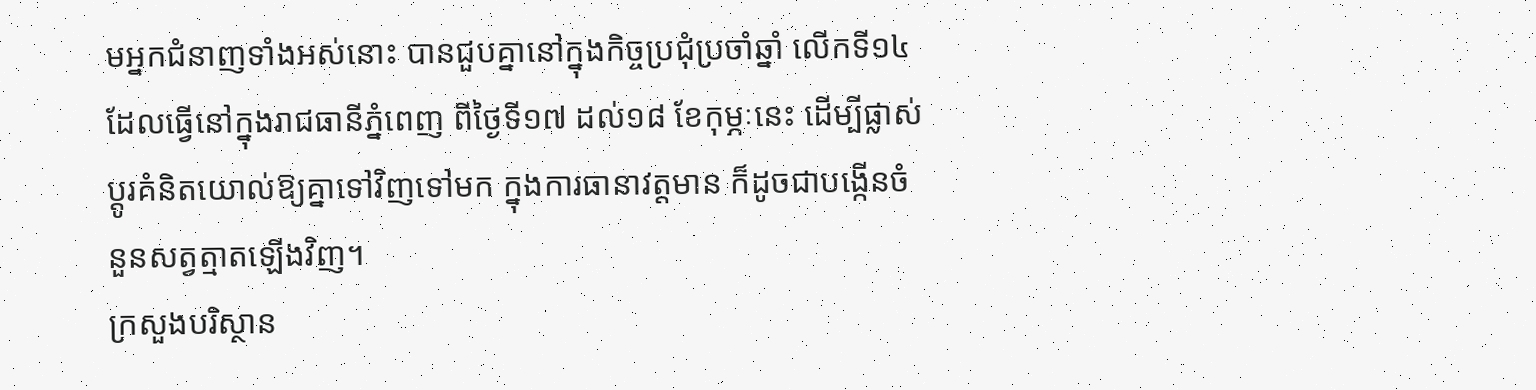មអ្នកជំនាញទាំងអស់នោះ បានជួបគ្នានៅក្នុងកិច្ចប្រជុំប្រចាំឆ្នាំ លើកទី១៤ ដែលធ្វើនៅក្នុងរាជធានីភ្នំពេញ ពីថ្ងៃទី១៧ ដល់១៨ ខែកុម្ភៈនេះ ដើម្បីផ្លាស់ប្តូរគំនិតយោល់ឱ្យគ្នាទៅវិញទៅមក ក្នុងការធានាវត្តមាន ក៏ដូចជាបង្កើនចំនួនសត្វត្មាតឡើងវិញ។
ក្រសួងបរិស្ថាន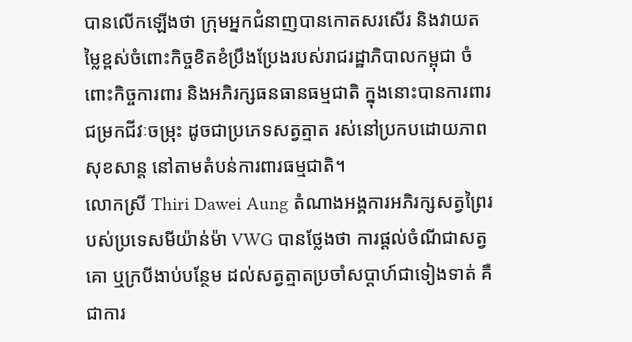បានលើកឡើងថា ក្រុមអ្នកជំនាញបានកោតសរសើរ និងវាយតម្លៃខ្ពស់ចំពោះកិច្ចខិតខំប្រឹងប្រែងរបស់រាជរដ្ឋាភិបាលកម្ពុជា ចំពោះកិច្ចការពារ និងអភិរក្សធនធានធម្មជាតិ ក្នុងនោះបានការពារជម្រកជីវៈចម្រុះ ដូចជាប្រភេទសត្វត្មាត រស់នៅប្រកបដោយភាពសុខសាន្ត នៅតាមតំបន់ការពារធម្មជាតិ។
លោកស្រី Thiri Dawei Aung តំណាងអង្គការអភិរក្សសត្វព្រៃរបស់ប្រទេសមីយ៉ាន់ម៉ា VWG បានថ្លែងថា ការផ្ដល់ចំណីជាសត្វគោ ឬក្របីងាប់បន្ថែម ដល់សត្វត្មាតប្រចាំសប្តាហ៍ជាទៀងទាត់ គឺជាការ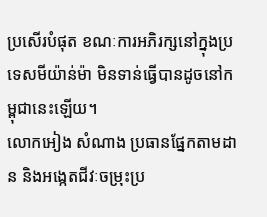ប្រសើរបំផុត ខណៈការអភិរក្សនៅក្នុងប្រទេសមីយ៉ាន់ម៉ា មិនទាន់ធ្វើបានដូចនៅកម្ពុជានេះឡើយ។
លោកអៀង សំណាង ប្រធានផ្នែកតាមដាន និងអង្កេតជីវៈចម្រុះប្រ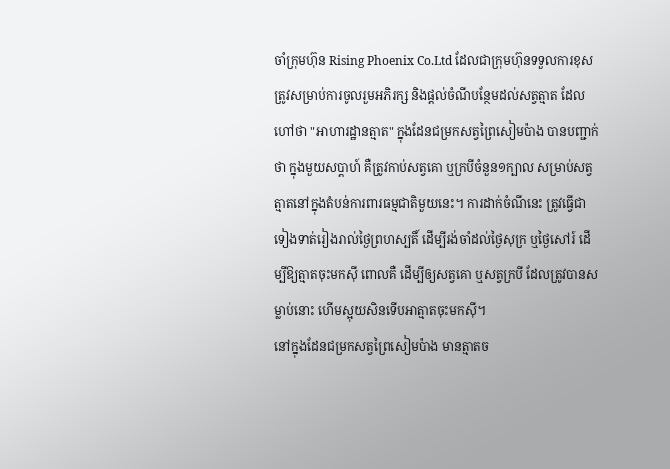ចាំក្រុមហ៊ុន Rising Phoenix Co.Ltd ដែលជាក្រុមហ៊ុនទទួលការខុសត្រូវសម្រាប់ការចូលរួមអភិរក្ស និងផ្តល់ចំណីបន្ថែមដល់សត្វត្មាត ដែលហៅថា "អាហារដ្ឋានត្មាត" ក្នុងដែនជម្រកសត្វព្រៃសៀមប៉ាង បានបញ្ជាក់ថា ក្នុងមួយសប្តាហ៍ គឺត្រូវកាប់សត្វគោ ឬក្របីចំនួន១ក្បាល សម្រាប់សត្វត្មាតនៅក្នុងតំបន់ការពារធម្មជាតិមួយនេះ។ ការដាក់ចំណីនេះ ត្រូវធ្វើជាទៀងទាត់រៀងរាល់ថ្ងៃព្រហស្បតិ៍ ដើម្បីរង់ចាំដល់ថ្ងៃសុក្រ ឬថ្ងៃសៅរ៍ ដើម្បីឱ្យត្មាតចុះមកស៊ី ពោលគឺ ដើម្បីឲ្យសត្វគោ ឬសត្វក្របី ដែលត្រូវបានសម្លាប់នោះ ហើមស្អុយសិនទើបអាត្មាតចុះមកស៊ី។
នៅក្នុងដែនជម្រកសត្វព្រៃសៀមប៉ាង មានត្មាតច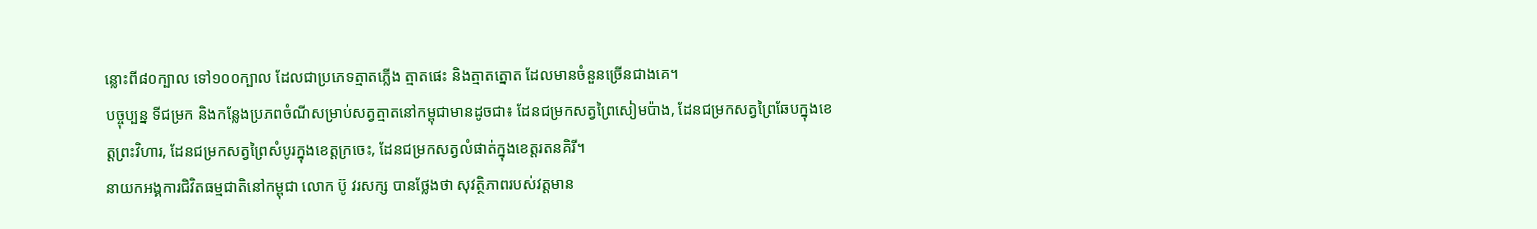ន្លោះពី៨០ក្បាល ទៅ១០០ក្បាល ដែលជាប្រភេទត្មាតភ្លើង ត្មាតផេះ និងត្មាតត្នោត ដែលមានចំនួនច្រើនជាងគេ។
បច្ចុប្បន្ន ទីជម្រក និងកន្លែងប្រភពចំណីសម្រាប់សត្វត្មាតនៅកម្ពុជាមានដូចជា៖ ដែនជម្រកសត្វព្រៃសៀមប៉ាង, ដែនជម្រកសត្វព្រៃឆែបក្នុងខេត្តព្រះវិហារ, ដែនជម្រកសត្វព្រៃសំបូរក្នុងខេត្តក្រចេះ, ដែនជម្រកសត្វលំផាត់ក្នុងខេត្តរតនគិរី។
នាយកអង្គការជិវិតធម្មជាតិនៅកម្ពុជា លោក ប៊ូ វរសក្ស បានថ្លែងថា សុវត្ថិភាពរបស់វត្តមាន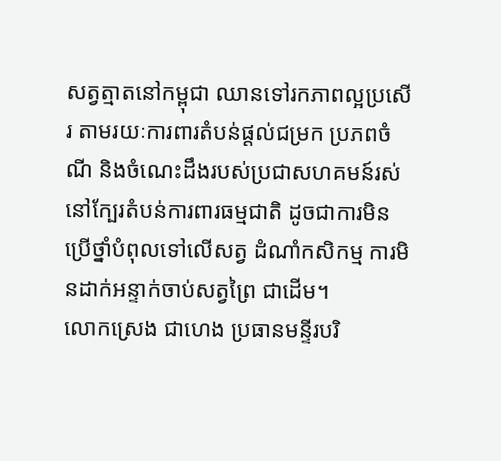សត្វត្មាតនៅកម្ពុជា ឈានទៅរកភាពល្អប្រសើរ តាមរយៈការពារតំបន់ផ្តល់ជម្រក ប្រភពចំណី និងចំណេះដឹងរបស់ប្រជាសហគមន៍រស់នៅក្បែរតំបន់ការពារធម្មជាតិ ដូចជាការមិនប្រើថ្នាំបំពុលទៅលើសត្វ ដំណាំកសិកម្ម ការមិនដាក់អន្ទាក់ចាប់សត្វព្រៃ ជាដើម។
លោកស្រេង ជាហេង ប្រធានមន្ទីរបរិ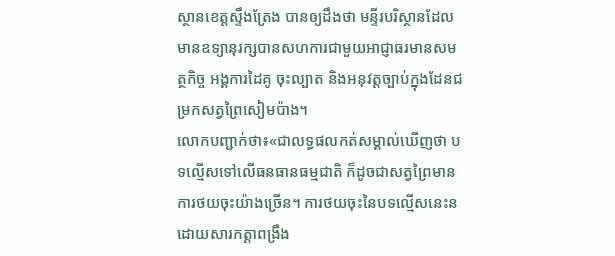ស្ថានខេត្តស្ទឹងត្រែង បានឲ្យដឹងថា មន្ទីរបរិស្ថានដែលមានឧទ្យានុរក្សបានសហការជាមួយអាជ្ញាធរមានសមត្ថកិច្ច អង្គការដៃគូ ចុះល្បាត និងអនុវត្តច្បាប់ក្នុងដែនជម្រកសត្វព្រៃសៀមប៉ាង។
លោកបញ្ជាក់ថា៖«ជាលទ្ធផលកត់សម្គាល់ឃើញថា បទល្មើសទៅលើធនធានធម្មជាតិ ក៏ដូចជាសត្វព្រៃមានការថយចុះយ៉ាងច្រើន។ ការថយចុះនៃបទល្មើសនេះនដោយសារកត្តាពង្រឹង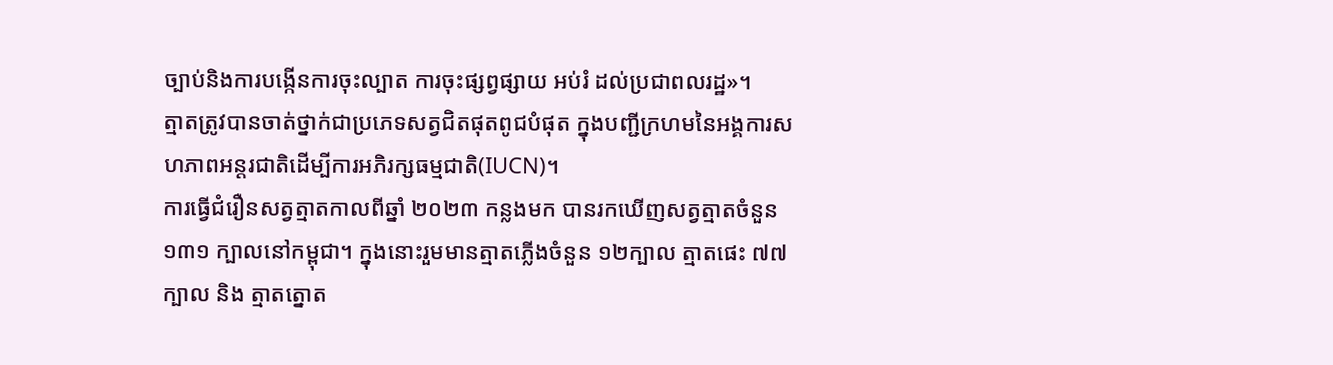ច្បាប់និងការបង្កើនការចុះល្បាត ការចុះផ្សព្វផ្សាយ អប់រំ ដល់ប្រជាពលរដ្ឋ»។
ត្មាតត្រូវបានចាត់ថ្នាក់ជាប្រភេទសត្វជិតផុតពូជបំផុត ក្នុងបញ្ជីក្រហមនៃអង្គការសហភាពអន្ដរជាតិដើម្បីការអភិរក្សធម្មជាតិ(IUCN)។
ការធ្វើជំរឿនសត្វត្មាតកាលពីឆ្នាំ ២០២៣ កន្លងមក បានរកឃើញសត្វត្មាតចំនួន ១៣១ ក្បាលនៅកម្ពុជា។ ក្នុងនោះរួមមានត្មាតភ្លើងចំនួន ១២ក្បាល ត្មាតផេះ ៧៧ក្បាល និង ត្មាតត្នោត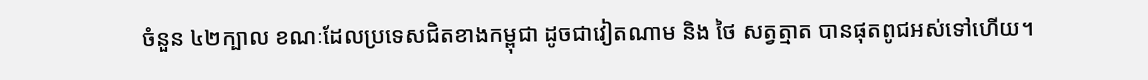ចំនួន ៤២ក្បាល ខណៈដែលប្រទេសជិតខាងកម្ពុជា ដូចជាវៀតណាម និង ថៃ សត្វត្មាត បានផុតពូជអស់ទៅហើយ។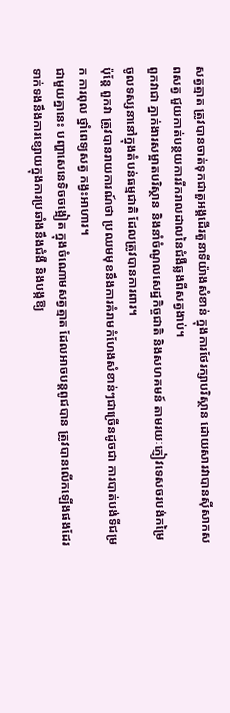សត្វត្មាត ត្រូវបានចាត់ទុកជាតួអង្គដើរតួនាទីយ៉ាងសំខាន់ ក្នុងការថែរក្សាបរិស្ថាន ដោយសារវាបានស៊ីសាកសពសត្វ ជួយកាត់បន្ថយការរីករាលដាលនៃជំងឺឆ្លងពីសត្វងាប់។
ពួកវាជា ភ្នាក់ងារសម្អាតបរិស្ថាន និងនាំចំណូលសេដ្ឋកិច្ចជាតិ និងសហគមន៍ តាមរយៈភ្ញៀវទេសចរបង់កម្រៃចូលទស្សនានៅក្នុងតំបន់ធម្មជាតិ ដែលត្រូវបានការពារ។
ប៉ុន្តែ ពួកវា ត្រូវបានរាយការណ៍ថា ប្រឈមមុខនឹងការគំរាមកំហែងសំខាន់ៗជាច្រើនដូចជា ការបាត់បង់ទីជម្រក ការពុល ថ្នាំពេទ្យសត្វ កង្វះអាហារ។
ជាមួយគ្នានេះ បញ្ហាសេនេទិចចង្អៀត ក្នុងចំណោមសត្វត្មាត ដែលអាចបន្តពូជបាន ត្រូវបានលើកឡើងផងដែរ ទាក់ទងនឹងការខ្សោយក្នុងការប្រឆាំងនឹងជំងឺ និងបង្កឱ្យ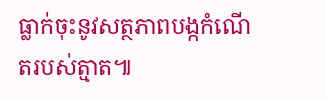ធ្លាក់ចុះនូវសត្ថភាពបង្កកំណើតរបស់ត្មាត៕